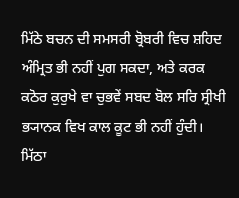ਮਿੱਠੇ ਬਚਨ ਦੀ ਸਮਸਰੀ ਬ੍ਰੋਬਰੀ ਵਿਚ ਸ਼ਹਿਦ ਅੰਮ੍ਰਿਤ ਭੀ ਨਹੀਂ ਪੁਗ ਸਕਦਾ, ਅਤੇ ਕਰਕ ਕਠੋਰ ਕੁਰੁਖੇ ਵਾ ਚੁਭਵੇਂ ਸਬਦ ਬੋਲ ਸਰਿ ਸ੍ਰੀਖੀ ਭ੍ਯਾਨਕ ਵਿਖ ਕਾਲ ਕੂਟ ਭੀ ਨਹੀਂ ਹੁੰਦੀ।
ਮਿੱਠਾ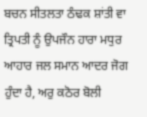ਬਚਨ ਸੀਤਲਤਾ ਠੰਢਕ ਸ਼ਾਂਤੀ ਵਾ ਤ੍ਰਿਪਤੀ ਨੂੰ ਉਪਜੌਨ ਹਾਰਾ ਮਧੁਰ ਆਹਾਰ ਜਲ ਸਮਾਨ ਆਦਰ ਜੋਗ ਹੁੰਦਾ ਹੈ, ਅਰੁ ਕਠੋਰ ਬੋਲੀ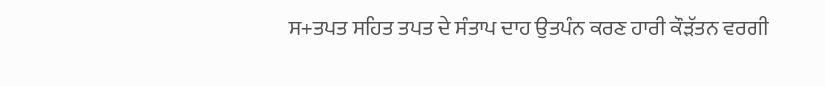ਸ+ਤਪਤ ਸਹਿਤ ਤਪਤ ਦੇ ਸੰਤਾਪ ਦਾਹ ਉਤਪੰਨ ਕਰਣ ਹਾਰੀ ਕੌੜੱਤਨ ਵਰਗੀ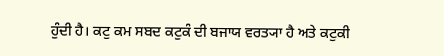ਹੁੰਦੀ ਹੈ। ਕਟੁ ਕਮ ਸਬਦ ਕਟੁਕੰ ਦੀ ਬਜਾਯ ਵਰਤ੍ਯਾ ਹੈ ਅਤੇ ਕਟੁਕੀ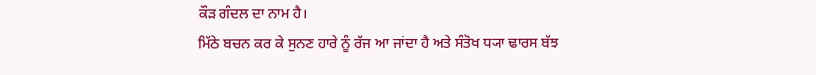ਕੌੜ ਗੰਦਲ ਦਾ ਨਾਮ ਹੈ।
ਮਿੱਠੇ ਬਚਨ ਕਰ ਕੇ ਸੁਨਣ ਹਾਰੇ ਨੂੰ ਰੱਜ ਆ ਜਾਂਦਾ ਹੈ ਅਤੇ ਸੰਤੋਖ ਧ੍ਯਾ ਢਾਰਸ ਬੱਝ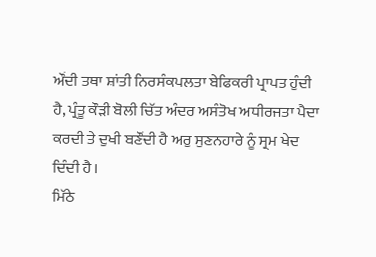ਔਂਦੀ ਤਥਾ ਸ਼ਾਂਤੀ ਨਿਰਸੰਕਪਲਤਾ ਬੇਫਿਕਰੀ ਪ੍ਰਾਪਤ ਹੁੰਦੀ ਹੈ, ਪ੍ਰੰਤੂ ਕੌੜੀ ਬੋਲੀ ਚਿੱਤ ਅੰਦਰ ਅਸੰਤੋਖ ਅਧੀਰਜਤਾ ਪੈਦਾ ਕਰਦੀ ਤੇ ਦੁਖੀ ਬਣੌਂਦੀ ਹੈ ਅਰੁ ਸੁਣਨਹਾਰੇ ਨੂੰ ਸ੍ਰਮ ਖੇਦ ਦਿੰਦੀ ਹੈ।
ਮਿੱਠੇ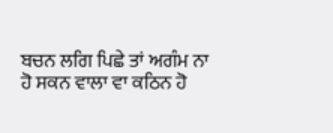ਬਚਨ ਲਗਿ ਪਿਛੇ ਤਾਂ ਅਗੰਮ ਨਾ ਹੋ ਸਕਨ ਵਾਲਾ ਵਾ ਕਠਿਨ ਹੋ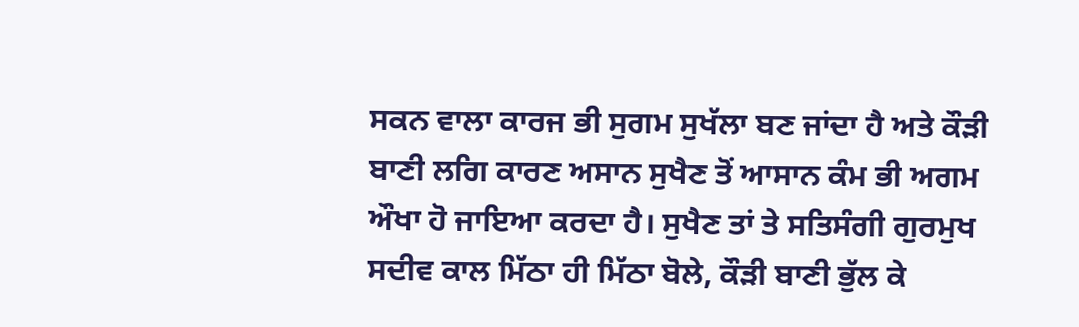ਸਕਨ ਵਾਲਾ ਕਾਰਜ ਭੀ ਸੁਗਮ ਸੁਖੱਲਾ ਬਣ ਜਾਂਦਾ ਹੈ ਅਤੇ ਕੌੜੀ ਬਾਣੀ ਲਗਿ ਕਾਰਣ ਅਸਾਨ ਸੁਖੈਣ ਤੋਂ ਆਸਾਨ ਕੰਮ ਭੀ ਅਗਮ ਔਖਾ ਹੋ ਜਾਇਆ ਕਰਦਾ ਹੈ। ਸੁਖੈਣ ਤਾਂ ਤੇ ਸਤਿਸੰਗੀ ਗੁਰਮੁਖ ਸਦੀਵ ਕਾਲ ਮਿੱਠਾ ਹੀ ਮਿੱਠਾ ਬੋਲੇ, ਕੌੜੀ ਬਾਣੀ ਭੁੱਲ ਕੇ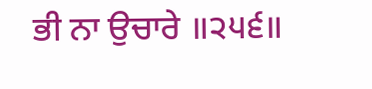ਭੀ ਨਾ ਉਚਾਰੇ ॥੨੫੬॥